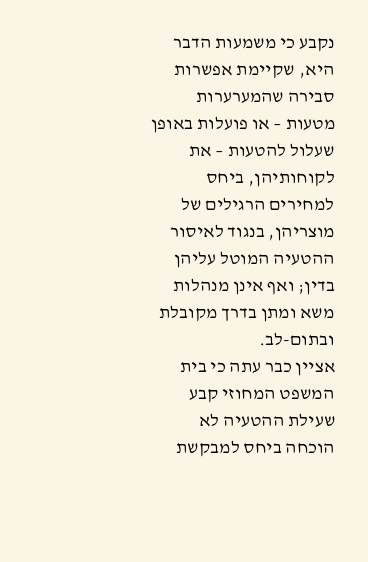נקבע כי משמעות הדבר היא, שקיימת אפשרות סבירה שהמערערות מטעות – או פועלות באופן שעלול להטעות – את לקוחותיהן, ביחס למחירים הרגילים של מוצריהן, בנגוד לאיסור ההטעיה המוטל עליהן בדין; ואף אינן מנהלות משא ומתן בדרך מקובלת ובתום-לב.
אציין כבר עתה כי בית המשפט המחוזי קבע שעילת ההטעיה לא הוכחה ביחס למבקשת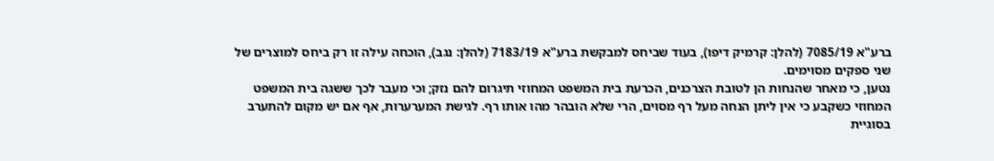ברע"א 7085/19 (להלן: קרמיק דיפו), בעוד שביחס למבקשת ברע"א 7183/19 (להלן: נגב), הוכחה עילה זו רק ביחס למוצרים של שני ספקים מסוימים.
נטען, כי מאחר שהנחות הן לטובת הצרכנים, הכרעת בית המשפט המחוזי תיגרום להם נזק; וכי מעבר לכך ששגה בית המשפט המחוזי כשקבע כי אין ליתן הנחה מעל רף מסוים, הרי שלא הובהר מהו אותו רף. לגישת המערערות, אף אם יש מקום להתערב בסוגיית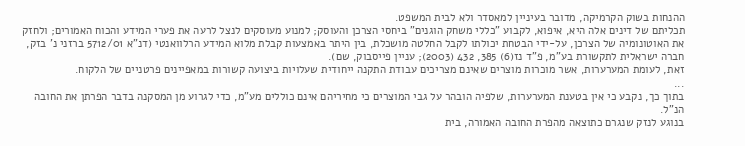ההנחות בשוק הקרמיקה, מדובר בעיניין למאסדר ולא לבית המשפט.
תכליתם של דינים אלה היא, איפוא, לקבוע "כללי משחק הוגנים" ביחסי הצרכן והעוסק; למנוע מעוסקים לנצל לרעה את פערי המידע והכוח האמורים; ולחזק את האוטונומיה של הצרכן, על-ידי הבטחת יכולתו לקבל החלטה מושכלת, בין היתר באמצעות קבלת מלוא המידע הרלוואנטי (דנ"א 5712/01 ברזני נ' בזק, חברה ישראלית לתקשורת בע"מ, פ"ד נז(6) 385, 432 (2003); עניין פייסבוק, שם).
זאת, לעומת המערערות, אשר מוכרות מוצרים שאינם מצריכים עבודת התקנה ייחודית שעלויות ביצועה קשורות במאפיינים פרטניים של הלקוח.
...
בתוך כך, נקבע כי אין בטענת המערערות, שלפיה הובהר על גבי המוצרים כי מחיריהם אינם כוללים מע"מ, כדי לגרוע מן המסקנה בדבר הפרתן את החובה הנ"ל.
בנוגע לנזק שנגרם כתוצאה מהפרת החובה האמורה, בית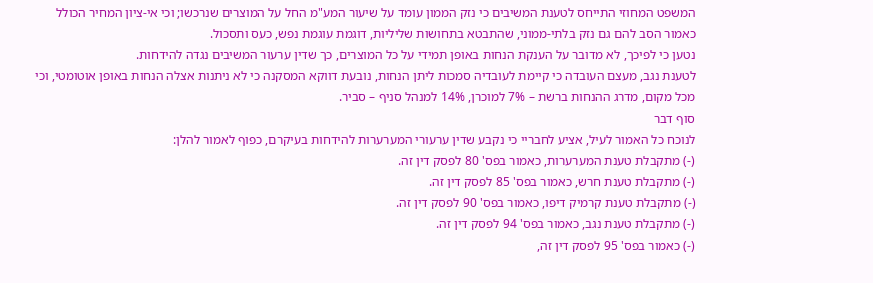המשפט המחוזי התייחס לטענת המשיבים כי נזק הממון עומד על שיעור המע"מ החל על המוצרים שנרכשו; וכי אי-ציון המחיר הכולל כאמור הסב להם גם נזק בלתי-ממוני, שהתבטא בתחושות שליליות, דוגמת עוגמת נפש, כעס ותסכול.
נטען כי לפיכך, לא מדובר על הענקת הנחות באופן תמידי על כל המוצרים, כך שדין ערעור המשיבים נגדה להידחות.
לטענת נגב, מעצם העובדה כי קיימת לעובדיה סמכות ליתן הנחות, נובעת דווקא המסקנה כי לא ניתנות אצלה הנחות באופן אוטומטי, וכי מכל מקום, מדרג ההנחות ברשת – 7% למוכרן, 14% למנהל סניף – סביר.
סוף דבר
לנוכח כל האמור לעיל, אציע לחבריי כי נקבע שדין ערעורי המערערות להידחות בעיקרם, כפוף לאמור להלן:
(-) מתקבלת טענת המערערות, כאמור בפס' 80 לפסק דין זה.
(-) מתקבלת טענת חרש, כאמור בפס' 85 לפסק דין זה.
(-) מתקבלת טענת קרמיק דיפו, כאמור בפס' 90 לפסק דין זה.
(-) מתקבלת טענת נגב, כאמור בפס' 94 לפסק דין זה.
(-) כאמור בפס' 95 לפסק דין זה,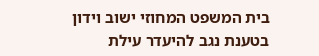בית המשפט המחוזי ישוב וידון בטענת נגב להיעדר עילת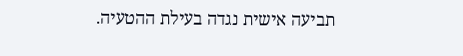תביעה אישית נגדה בעילת ההטעיה.